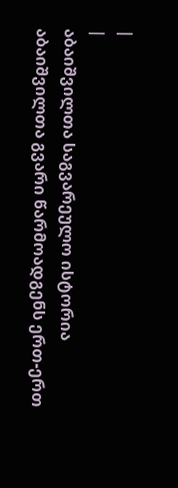|
|
აბაიშვილთა საგვარეულო ისტორია
აბაიშვილთა გვარი წარმოადგენს ერთ-ერთ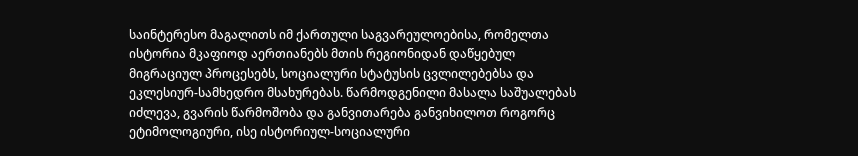საინტერესო მაგალითს იმ ქართული საგვარეულოებისა, რომელთა ისტორია მკაფიოდ აერთიანებს მთის რეგიონიდან დაწყებულ მიგრაციულ პროცესებს, სოციალური სტატუსის ცვლილებებსა და ეკლესიურ-სამხედრო მსახურებას. წარმოდგენილი მასალა საშუალებას იძლევა, გვარის წარმოშობა და განვითარება განვიხილოთ როგორც ეტიმოლოგიური, ისე ისტორიულ-სოციალური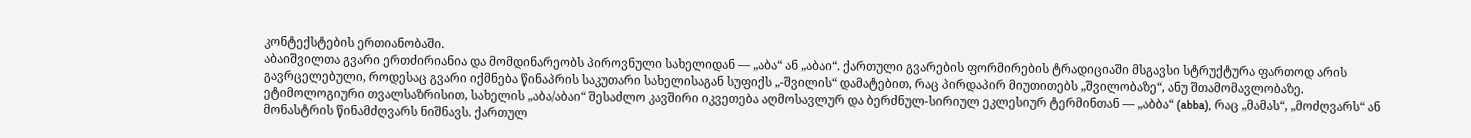კონტექსტების ერთიანობაში.
აბაიშვილთა გვარი ერთძირიანია და მომდინარეობს პიროვნული სახელიდან — „აბა“ ან „აბაი“. ქართული გვარების ფორმირების ტრადიციაში მსგავსი სტრუქტურა ფართოდ არის გავრცელებული, როდესაც გვარი იქმნება წინაპრის საკუთარი სახელისაგან სუფიქს „-შვილის“ დამატებით, რაც პირდაპირ მიუთითებს „შვილობაზე“, ანუ შთამომავლობაზე.
ეტიმოლოგიური თვალსაზრისით, სახელის „აბა/აბაი“ შესაძლო კავშირი იკვეთება აღმოსავლურ და ბერძნულ-სირიულ ეკლესიურ ტერმინთან — „აბბა“ (abba), რაც „მამას“, „მოძღვარს“ ან მონასტრის წინამძღვარს ნიშნავს. ქართულ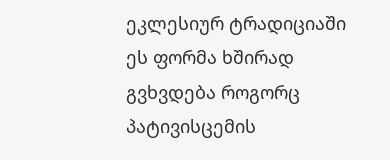ეკლესიურ ტრადიციაში ეს ფორმა ხშირად გვხვდება როგორც პატივისცემის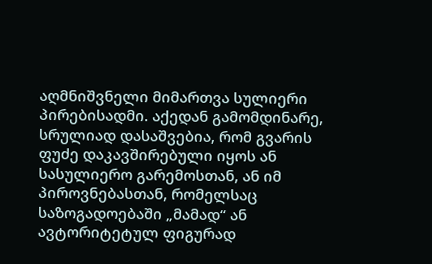აღმნიშვნელი მიმართვა სულიერი პირებისადმი. აქედან გამომდინარე, სრულიად დასაშვებია, რომ გვარის ფუძე დაკავშირებული იყოს ან სასულიერო გარემოსთან, ან იმ პიროვნებასთან, რომელსაც საზოგადოებაში „მამად“ ან ავტორიტეტულ ფიგურად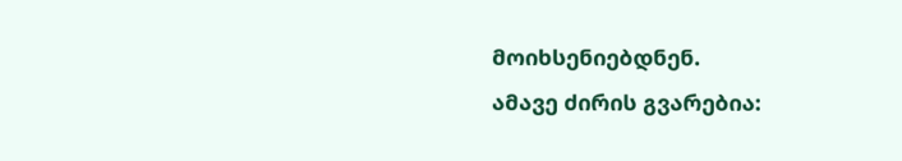მოიხსენიებდნენ.
ამავე ძირის გვარებია: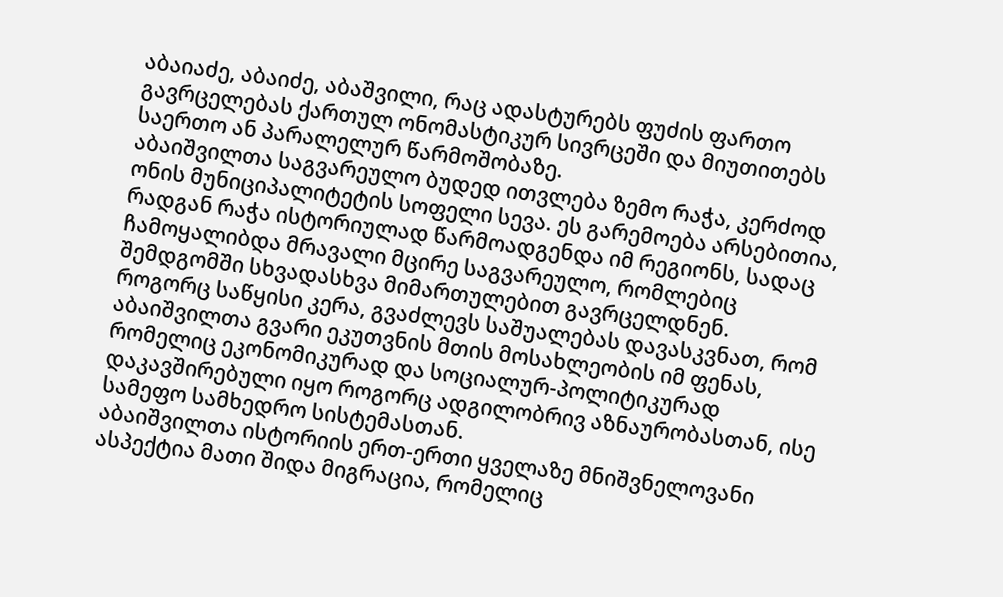აბაიაძე, აბაიძე, აბაშვილი, რაც ადასტურებს ფუძის ფართო გავრცელებას ქართულ ონომასტიკურ სივრცეში და მიუთითებს საერთო ან პარალელურ წარმოშობაზე.
აბაიშვილთა საგვარეულო ბუდედ ითვლება ზემო რაჭა, კერძოდ ონის მუნიციპალიტეტის სოფელი სევა. ეს გარემოება არსებითია, რადგან რაჭა ისტორიულად წარმოადგენდა იმ რეგიონს, სადაც ჩამოყალიბდა მრავალი მცირე საგვარეულო, რომლებიც შემდგომში სხვადასხვა მიმართულებით გავრცელდნენ.
როგორც საწყისი კერა, გვაძლევს საშუალებას დავასკვნათ, რომ აბაიშვილთა გვარი ეკუთვნის მთის მოსახლეობის იმ ფენას, რომელიც ეკონომიკურად და სოციალურ-პოლიტიკურად დაკავშირებული იყო როგორც ადგილობრივ აზნაურობასთან, ისე სამეფო სამხედრო სისტემასთან.
აბაიშვილთა ისტორიის ერთ-ერთი ყველაზე მნიშვნელოვანი ასპექტია მათი შიდა მიგრაცია, რომელიც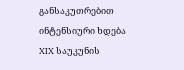განსაკუთრებით ინტენსიური ხდება XIX საუკუნის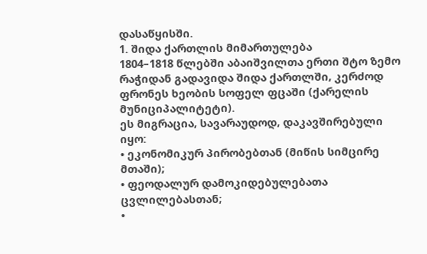დასაწყისში.
1. შიდა ქართლის მიმართულება
1804–1818 წლებში აბაიშვილთა ერთი შტო ზემო რაჭიდან გადავიდა შიდა ქართლში, კერძოდ ფრონეს ხეობის სოფელ ფცაში (ქარელის მუნიციპალიტეტი).
ეს მიგრაცია, სავარაუდოდ, დაკავშირებული იყო:
• ეკონომიკურ პირობებთან (მიწის სიმცირე მთაში);
• ფეოდალურ დამოკიდებულებათა ცვლილებასთან;
•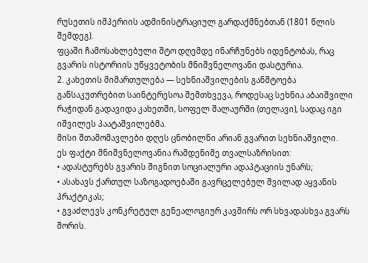რუსეთის იმპერიის ადმინისტრაციულ გარდაქმნებთან (1801 წლის შემდეგ).
ფცაში ჩამოსახლებული შტო დღემდე ინარჩუნებს იდენტობას, რაც გვარის ისტორიის უწყვეტობის მნიშვნელოვანი დასტურია.
2. კახეთის მიმართულება — სეხნიაშვილების განშტოება
განსაკუთრებით საინტერესოა შემთხვევა, როდესაც სეხნია აბაიშვილი რაჭიდან გადავიდა კახეთში, სოფელ შალაურში (თელავი), სადაც იგი იშვილეს პაატაშვილებმა.
მისი შთამომავლები დღეს ცნობილნი არიან გვარით სეხნიაშვილი.
ეს ფაქტი მნიშვნელოვანია რამდენიმე თვალსაზრისით:
• ადასტურებს გვარის შიგნით სოციალური ადაპტაციის უნარს;
• ასახავს ქართულ საზოგადოებაში გავრცელებულ შვილად აყვანის პრაქტიკას;
• გვაძლევს კონკრეტულ გენეალოგიურ კავშირს ორ სხვადასხვა გვარს შორის.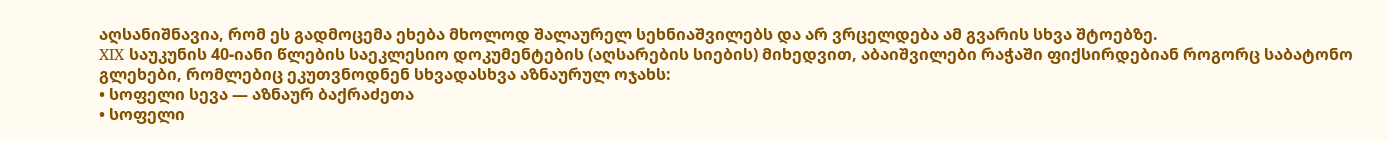აღსანიშნავია, რომ ეს გადმოცემა ეხება მხოლოდ შალაურელ სეხნიაშვილებს და არ ვრცელდება ამ გვარის სხვა შტოებზე.
XIX საუკუნის 40-იანი წლების საეკლესიო დოკუმენტების (აღსარების სიების) მიხედვით, აბაიშვილები რაჭაში ფიქსირდებიან როგორც საბატონო გლეხები, რომლებიც ეკუთვნოდნენ სხვადასხვა აზნაურულ ოჯახს:
• სოფელი სევა — აზნაურ ბაქრაძეთა
• სოფელი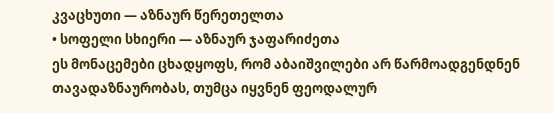კვაცხუთი — აზნაურ წერეთელთა
• სოფელი სხიერი — აზნაურ ჯაფარიძეთა
ეს მონაცემები ცხადყოფს, რომ აბაიშვილები არ წარმოადგენდნენ თავადაზნაურობას, თუმცა იყვნენ ფეოდალურ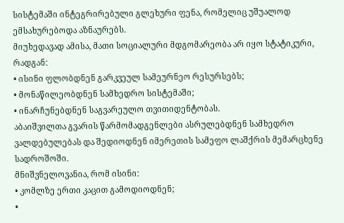სისტემაში ინტეგრირებული გლეხური ფენა, რომელიც უშუალოდ ემსახურებოდა აზნაურებს.
მიუხედავად ამისა, მათი სოციალური მდგომარეობა არ იყო სტატიკური, რადგან:
• ისინი ფლობდნენ გარკვეულ სამეურნეო რესურსებს;
• მონაწილეობდნენ სამხედრო სისტემაში;
• ინარჩუნებდნენ საგვარეულო თვითიდენტობას.
აბაიშვილთა გვარის წარმომადგენლები ასრულებდნენ სამხედრო ვალდებულებას და შედიოდნენ იმერეთის სამეფო ლაშქრის მემარცხენე სადროშოში.
მნიშვნელოვანია, რომ ისინი:
• კომლზე ერთი კაცით გამოდიოდნენ;
•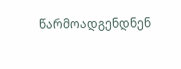წარმოადგენდნენ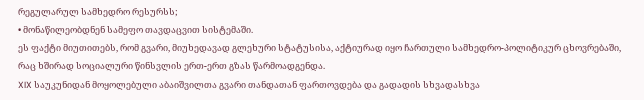რეგულარულ სამხედრო რესურსს;
• მონაწილეობდნენ სამეფო თავდაცვით სისტემაში.
ეს ფაქტი მიუთითებს, რომ გვარი, მიუხედავად გლეხური სტატუსისა, აქტიურად იყო ჩართული სამხედრო-პოლიტიკურ ცხოვრებაში, რაც ხშირად სოციალური წინსვლის ერთ-ერთ გზას წარმოადგენდა.
XIX საუკუნიდან მოყოლებული აბაიშვილთა გვარი თანდათან ფართოვდება და გადადის სხვადასხვა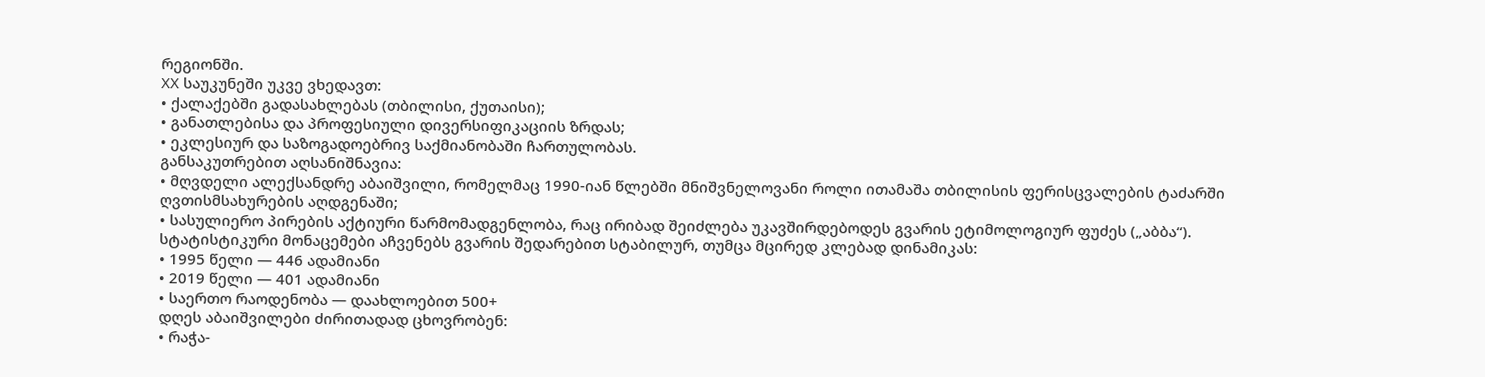რეგიონში.
XX საუკუნეში უკვე ვხედავთ:
• ქალაქებში გადასახლებას (თბილისი, ქუთაისი);
• განათლებისა და პროფესიული დივერსიფიკაციის ზრდას;
• ეკლესიურ და საზოგადოებრივ საქმიანობაში ჩართულობას.
განსაკუთრებით აღსანიშნავია:
• მღვდელი ალექსანდრე აბაიშვილი, რომელმაც 1990-იან წლებში მნიშვნელოვანი როლი ითამაშა თბილისის ფერისცვალების ტაძარში ღვთისმსახურების აღდგენაში;
• სასულიერო პირების აქტიური წარმომადგენლობა, რაც ირიბად შეიძლება უკავშირდებოდეს გვარის ეტიმოლოგიურ ფუძეს („აბბა“).
სტატისტიკური მონაცემები აჩვენებს გვარის შედარებით სტაბილურ, თუმცა მცირედ კლებად დინამიკას:
• 1995 წელი — 446 ადამიანი
• 2019 წელი — 401 ადამიანი
• საერთო რაოდენობა — დაახლოებით 500+
დღეს აბაიშვილები ძირითადად ცხოვრობენ:
• რაჭა-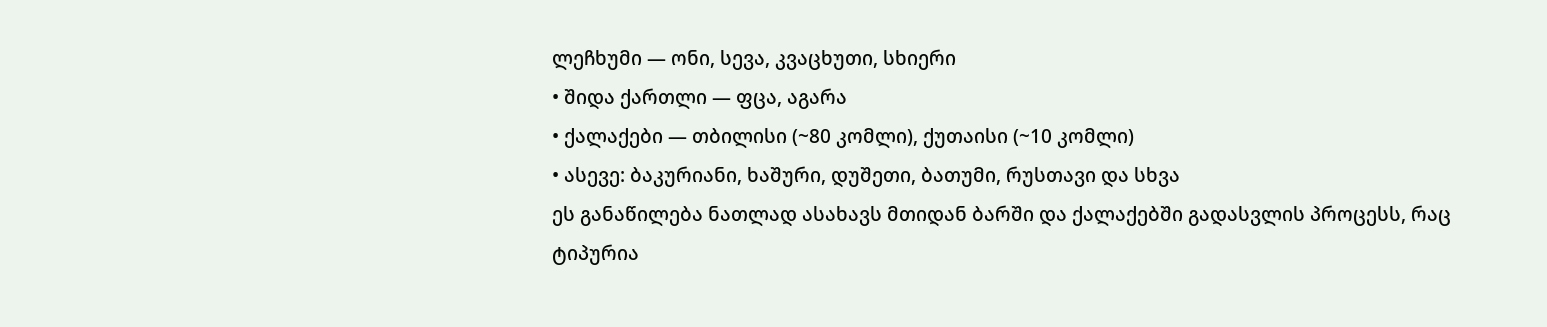ლეჩხუმი — ონი, სევა, კვაცხუთი, სხიერი
• შიდა ქართლი — ფცა, აგარა
• ქალაქები — თბილისი (~80 კომლი), ქუთაისი (~10 კომლი)
• ასევე: ბაკურიანი, ხაშური, დუშეთი, ბათუმი, რუსთავი და სხვა
ეს განაწილება ნათლად ასახავს მთიდან ბარში და ქალაქებში გადასვლის პროცესს, რაც ტიპურია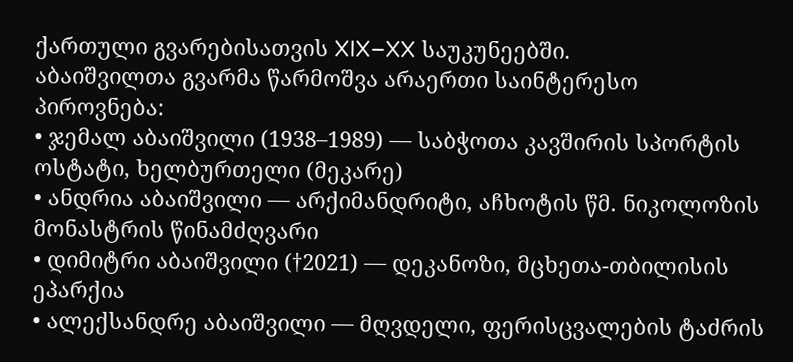ქართული გვარებისათვის XIX–XX საუკუნეებში.
აბაიშვილთა გვარმა წარმოშვა არაერთი საინტერესო პიროვნება:
• ჯემალ აბაიშვილი (1938–1989) — საბჭოთა კავშირის სპორტის ოსტატი, ხელბურთელი (მეკარე)
• ანდრია აბაიშვილი — არქიმანდრიტი, აჩხოტის წმ. ნიკოლოზის მონასტრის წინამძღვარი
• დიმიტრი აბაიშვილი (†2021) — დეკანოზი, მცხეთა-თბილისის ეპარქია
• ალექსანდრე აბაიშვილი — მღვდელი, ფერისცვალების ტაძრის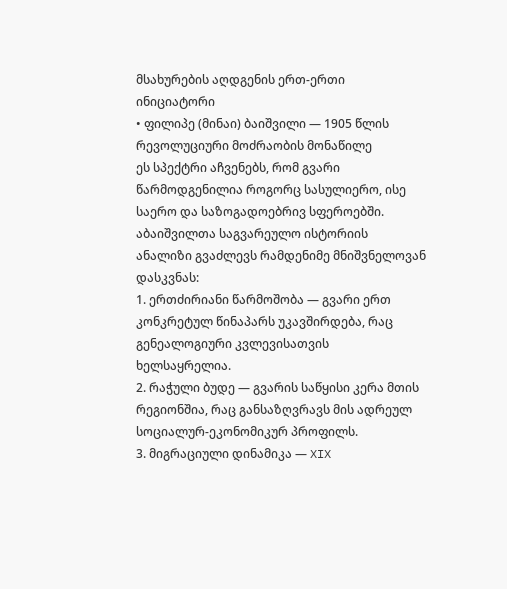მსახურების აღდგენის ერთ-ერთი ინიციატორი
• ფილიპე (მინაი) ბაიშვილი — 1905 წლის რევოლუციური მოძრაობის მონაწილე
ეს სპექტრი აჩვენებს, რომ გვარი წარმოდგენილია როგორც სასულიერო, ისე საერო და საზოგადოებრივ სფეროებში.
აბაიშვილთა საგვარეულო ისტორიის ანალიზი გვაძლევს რამდენიმე მნიშვნელოვან დასკვნას:
1. ერთძირიანი წარმოშობა — გვარი ერთ კონკრეტულ წინაპარს უკავშირდება, რაც გენეალოგიური კვლევისათვის ხელსაყრელია.
2. რაჭული ბუდე — გვარის საწყისი კერა მთის რეგიონშია, რაც განსაზღვრავს მის ადრეულ სოციალურ-ეკონომიკურ პროფილს.
3. მიგრაციული დინამიკა — XIX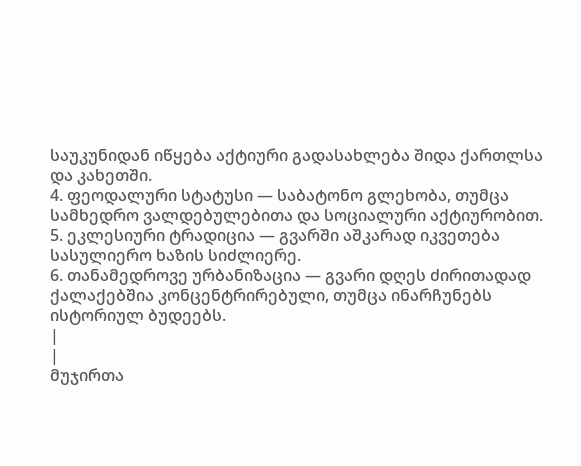საუკუნიდან იწყება აქტიური გადასახლება შიდა ქართლსა და კახეთში.
4. ფეოდალური სტატუსი — საბატონო გლეხობა, თუმცა სამხედრო ვალდებულებითა და სოციალური აქტიურობით.
5. ეკლესიური ტრადიცია — გვარში აშკარად იკვეთება სასულიერო ხაზის სიძლიერე.
6. თანამედროვე ურბანიზაცია — გვარი დღეს ძირითადად ქალაქებშია კონცენტრირებული, თუმცა ინარჩუნებს ისტორიულ ბუდეებს.
|
|
მუჯირთა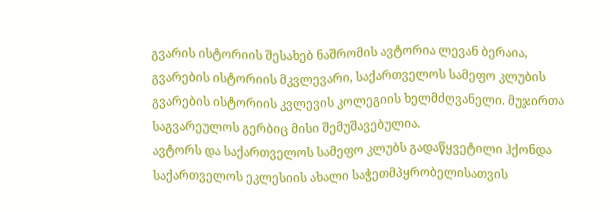გვარის ისტორიის შესახებ ნაშრომის ავტორია ლევან ბერაია, გვარების ისტორიის მკვლევარი, საქართველოს სამეფო კლუბის გვარების ისტორიის კვლევის კოლეგიის ხელმძღვანელი. მუჯირთა საგვარეულოს გერბიც მისი შემუშავებულია.
ავტორს და საქართველოს სამეფო კლუბს გადაწყვეტილი ჰქონდა საქართველოს ეკლესიის ახალი საჭეთმპყრობელისათვის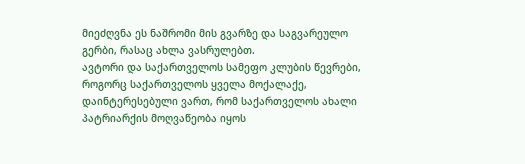მიეძღვნა ეს ნაშრომი მის გვარზე და საგვარეულო გერბი, რასაც ახლა ვასრულებთ.
ავტორი და საქართველოს სამეფო კლუბის წევრები, როგორც საქართველოს ყველა მოქალაქე, დაინტერესებული ვართ, რომ საქართველოს ახალი პატრიარქის მოღვაწეობა იყოს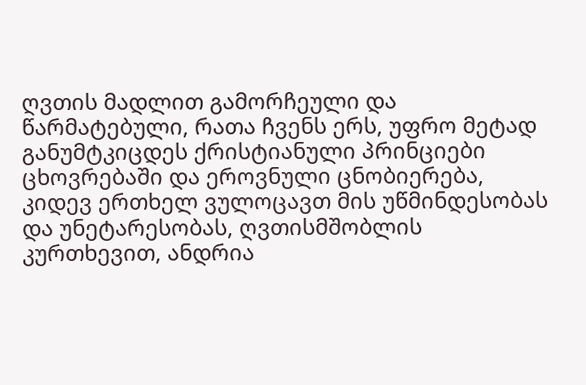ღვთის მადლით გამორჩეული და წარმატებული, რათა ჩვენს ერს, უფრო მეტად განუმტკიცდეს ქრისტიანული პრინციები ცხოვრებაში და ეროვნული ცნობიერება,
კიდევ ერთხელ ვულოცავთ მის უწმინდესობას და უნეტარესობას, ღვთისმშობლის კურთხევით, ანდრია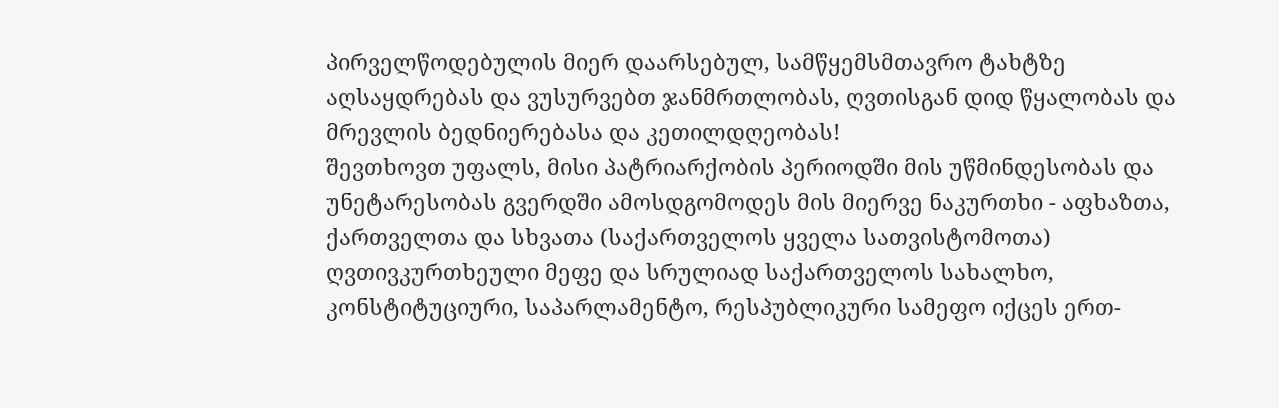პირველწოდებულის მიერ დაარსებულ, სამწყემსმთავრო ტახტზე აღსაყდრებას და ვუსურვებთ ჯანმრთლობას, ღვთისგან დიდ წყალობას და მრევლის ბედნიერებასა და კეთილდღეობას!
შევთხოვთ უფალს, მისი პატრიარქობის პერიოდში მის უწმინდესობას და უნეტარესობას გვერდში ამოსდგომოდეს მის მიერვე ნაკურთხი - აფხაზთა, ქართველთა და სხვათა (საქართველოს ყველა სათვისტომოთა) ღვთივკურთხეული მეფე და სრულიად საქართველოს სახალხო, კონსტიტუციური, საპარლამენტო, რესპუბლიკური სამეფო იქცეს ერთ-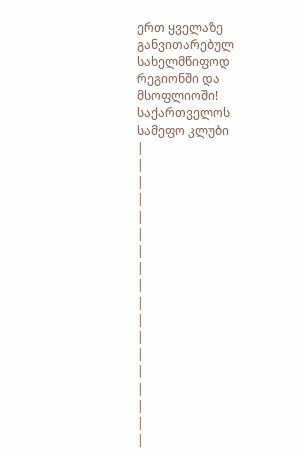ერთ ყველაზე განვითარებულ სახელმწიფოდ რეგიონში და მსოფლიოში!
საქართველოს სამეფო კლუბი
|
|
|
|
|
|
|
|
|
|
|
|
|
|
|
|
|
|